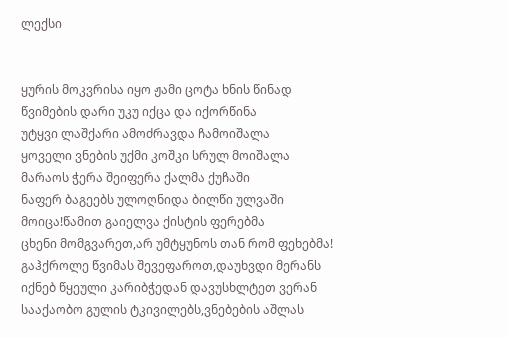ლექსი


ყურის მოკვრისა იყო ჟამი ცოტა ხნის წინად
წვიმების დარი უკუ იქცა და იქორწინა
უტყვი ლაშქარი ამოძრავდა ჩამოიშალა
ყოველი ვნების უქმი კოშკი სრულ მოიშალა
მარაოს ჭერა შეიფერა ქალმა ქუჩაში
ნაფერ ბაგეებს ულოღნიდა ბილწი ულვაში
მოიცა!წამით გაიელვა ქისტის ფერებმა
ცხენი მომგვარეთ,არ უმტყუნოს თან რომ ფეხებმა!
გაჰქროლე წვიმას შევეფაროთ,დაუხვდი მერანს
იქნებ წყეული კარიბჭედან დავუსხლტეთ ვერან
სააქაობო გულის ტკივილებს,ვნებების აშლას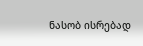ნასობ ისრებად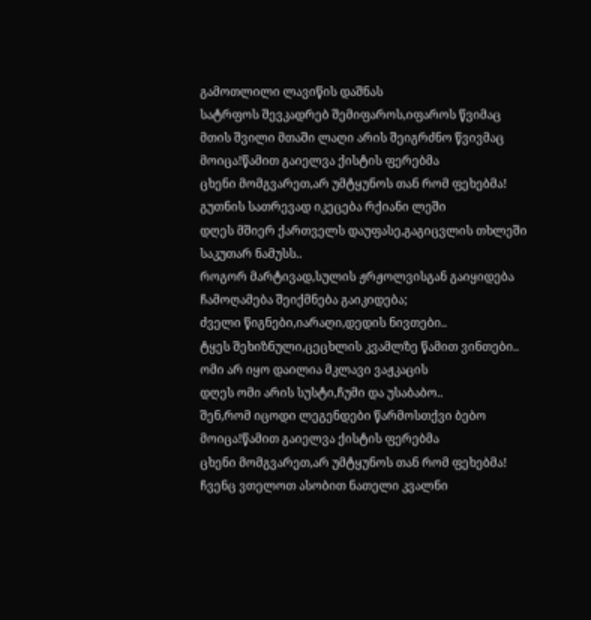გამოთლილი ლავიწის დაშნას
სატრფოს შევკადრებ შემიფაროს,იფაროს წვიმაც
მთის შვილი მთაში ლაღი არის შეიგრძნო წვივმაც
მოიცა!წამით გაიელვა ქისტის ფერებმა
ცხენი მომგვარეთ,არ უმტყუნოს თან რომ ფეხებმა!
გუთნის სათრევად იკეცება რქიანი ლეში
დღეს მშიერ ქართველს დაუფასე,გაგიცვლის თხლეში
საკუთარ ნამუსს..
როგორ მარტივად,სულის ჟრჟოლვისგან გაიყიდება
ჩამოღამება შეიქმნება გაიკიდება;
ძველი წიგნები,იარაღი,დედის ნივთები..
ტყეს შეხიზნული,ცეცხლის კვამლზე წამით ვინთები..
ომი არ იყო დაილია მკლავი ვაჟკაცის
დღეს ომი არის სუსტი,ჩუმი და უსაბაბო..
შენ,რომ იცოდი ლეგენდები წარმოსთქვი ბებო
მოიცა!წამით გაიელვა ქისტის ფერებმა
ცხენი მომგვარეთ,არ უმტყუნოს თან რომ ფეხებმა!
ჩვენც ვთელოთ ასობით ნათელი კვალნი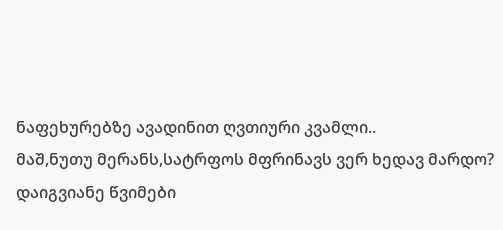ნაფეხურებზე ავადინით ღვთიური კვამლი..
მაშ,ნუთუ მერანს,სატრფოს მფრინავს ვერ ხედავ მარდო?
დაიგვიანე წვიმები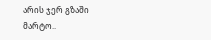არის ჯერ გზაში მარტო..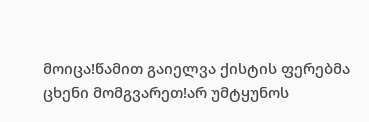მოიცა!წამით გაიელვა ქისტის ფერებმა
ცხენი მომგვარეთ!არ უმტყუნოს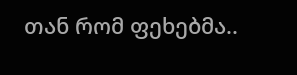თან რომ ფეხებმა..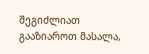შეგიძლიათ გააზიაროთ მასალა,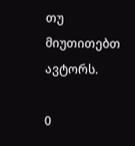თუ მიუთითებთ ავტორს.

0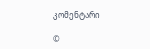კომენტარი

©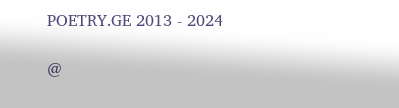POETRY.GE 2013 - 2024

@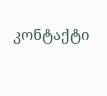კონტაქტი